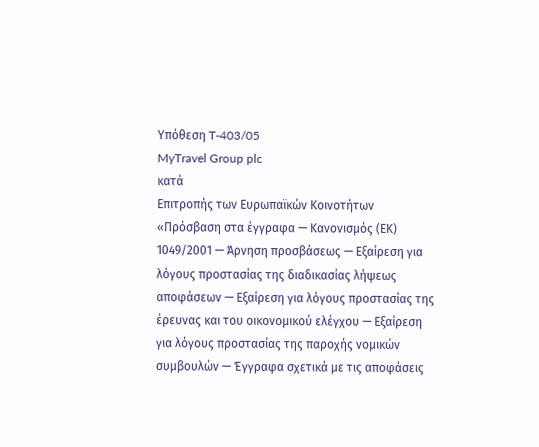Υπόθεση T-403/05
MyTravel Group plc
κατά
Επιτροπής των Ευρωπαϊκών Κοινοτήτων
«Πρόσβαση στα έγγραφα — Κανονισμός (ΕΚ) 1049/2001 — Άρνηση προσβάσεως — Εξαίρεση για λόγους προστασίας της διαδικασίας λήψεως αποφάσεων — Εξαίρεση για λόγους προστασίας της έρευνας και του οικονομικού ελέγχου — Εξαίρεση για λόγους προστασίας της παροχής νομικών συμβουλών — Έγγραφα σχετικά με τις αποφάσεις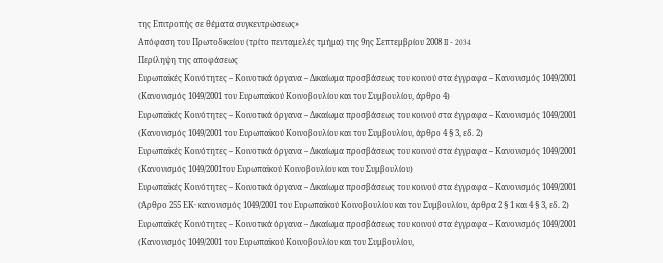της Επιτροπής σε θέματα συγκεντρώσεως»
Απόφαση του Πρωτοδικείου (τρίτο πενταμελές τμήμα) της 9ης Σεπτεμβρίου 2008 II ‐ 2034
Περίληψη της αποφάσεως
Ευρωπαϊκές Κοινότητες – Κοινοτικά όργανα – Δικαίωμα προσβάσεως του κοινού στα έγγραφα – Κανονισμός 1049/2001
(Κανονισμός 1049/2001 του Ευρωπαϊκού Κοινοβουλίου και του Συμβουλίου, άρθρο 4)
Ευρωπαϊκές Κοινότητες – Κοινοτικά όργανα – Δικαίωμα προσβάσεως του κοινού στα έγγραφα – Κανονισμός 1049/2001
(Κανονισμός 1049/2001 του Ευρωπαϊκού Κοινοβουλίου και του Συμβουλίου, άρθρο 4 § 3, εδ. 2)
Ευρωπαϊκές Κοινότητες – Κοινοτικά όργανα – Δικαίωμα προσβάσεως του κοινού στα έγγραφα – Κανονισμός 1049/2001
(Κανονισμός 1049/2001του Ευρωπαϊκού Κοινοβουλίου και του Συμβουλίου)
Ευρωπαϊκές Κοινότητες – Κοινοτικά όργανα – Δικαίωμα προσβάσεως του κοινού στα έγγραφα – Κανονισμός 1049/2001
(Άρθρο 255 ΕΚ· κανονισμός 1049/2001 του Ευρωπαϊκού Κοινοβουλίου και του Συμβουλίου, άρθρα 2 § 1 και 4 § 3, εδ. 2)
Ευρωπαϊκές Κοινότητες – Κοινοτικά όργανα – Δικαίωμα προσβάσεως του κοινού στα έγγραφα – Κανονισμός 1049/2001
(Κανονισμός 1049/2001 του Ευρωπαϊκού Κοινοβουλίου και του Συμβουλίου,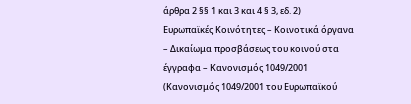άρθρα 2 §§ 1 και 3 και 4 § 3, εδ. 2)
Ευρωπαϊκές Κοινότητες – Κοινοτικά όργανα – Δικαίωμα προσβάσεως του κοινού στα έγγραφα – Κανονισμός 1049/2001
(Κανονισμός 1049/2001 του Ευρωπαϊκού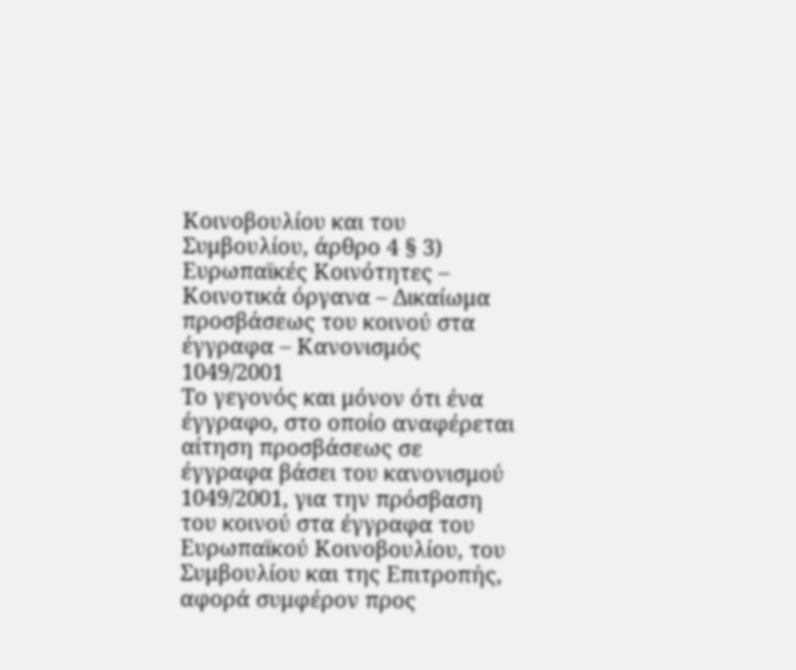Κοινοβουλίου και του Συμβουλίου, άρθρο 4 § 3)
Ευρωπαϊκές Κοινότητες – Κοινοτικά όργανα – Δικαίωμα προσβάσεως του κοινού στα έγγραφα – Κανονισμός 1049/2001
Το γεγονός και μόνον ότι ένα έγγραφο, στο οποίο αναφέρεται αίτηση προσβάσεως σε έγγραφα βάσει του κανονισμού 1049/2001, για την πρόσβαση του κοινού στα έγγραφα του Ευρωπαϊκού Κοινοβουλίου, του Συμβουλίου και της Επιτροπής, αφορά συμφέρον προς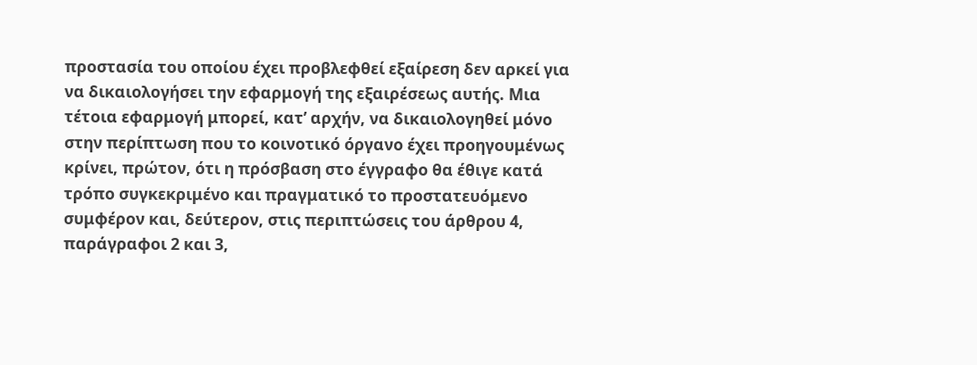προστασία του οποίου έχει προβλεφθεί εξαίρεση δεν αρκεί για να δικαιολογήσει την εφαρμογή της εξαιρέσεως αυτής. Μια τέτοια εφαρμογή μπορεί, κατ’ αρχήν, να δικαιολογηθεί μόνο στην περίπτωση που το κοινοτικό όργανο έχει προηγουμένως κρίνει, πρώτον, ότι η πρόσβαση στο έγγραφο θα έθιγε κατά τρόπο συγκεκριμένο και πραγματικό το προστατευόμενο συμφέρον και, δεύτερον, στις περιπτώσεις του άρθρου 4, παράγραφοι 2 και 3,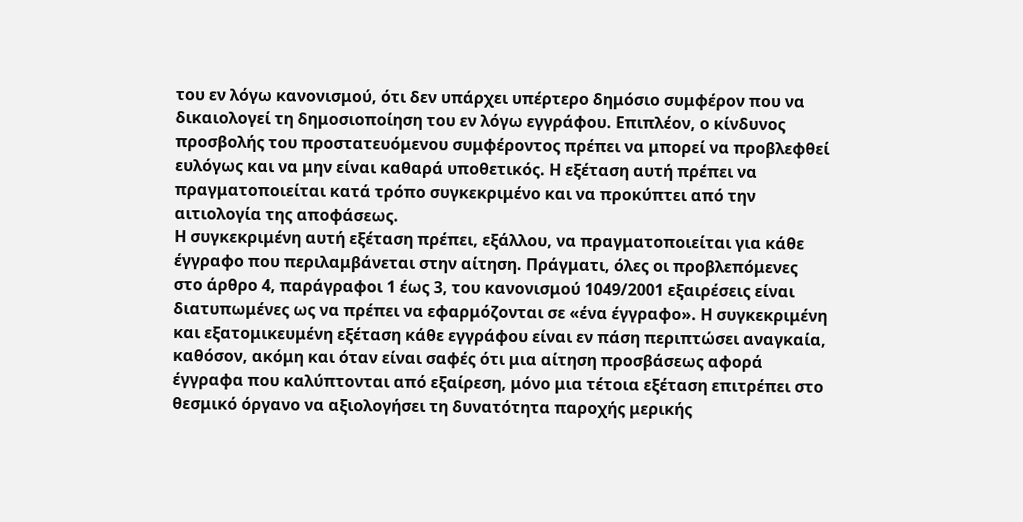του εν λόγω κανονισμού, ότι δεν υπάρχει υπέρτερο δημόσιο συμφέρον που να δικαιολογεί τη δημοσιοποίηση του εν λόγω εγγράφου. Επιπλέον, ο κίνδυνος προσβολής του προστατευόμενου συμφέροντος πρέπει να μπορεί να προβλεφθεί ευλόγως και να μην είναι καθαρά υποθετικός. Η εξέταση αυτή πρέπει να πραγματοποιείται κατά τρόπο συγκεκριμένο και να προκύπτει από την αιτιολογία της αποφάσεως.
Η συγκεκριμένη αυτή εξέταση πρέπει, εξάλλου, να πραγματοποιείται για κάθε έγγραφο που περιλαμβάνεται στην αίτηση. Πράγματι, όλες οι προβλεπόμενες στο άρθρο 4, παράγραφοι 1 έως 3, του κανονισμού 1049/2001 εξαιρέσεις είναι διατυπωμένες ως να πρέπει να εφαρμόζονται σε «ένα έγγραφο». Η συγκεκριμένη και εξατομικευμένη εξέταση κάθε εγγράφου είναι εν πάση περιπτώσει αναγκαία, καθόσον, ακόμη και όταν είναι σαφές ότι μια αίτηση προσβάσεως αφορά έγγραφα που καλύπτονται από εξαίρεση, μόνο μια τέτοια εξέταση επιτρέπει στο θεσμικό όργανο να αξιολογήσει τη δυνατότητα παροχής μερικής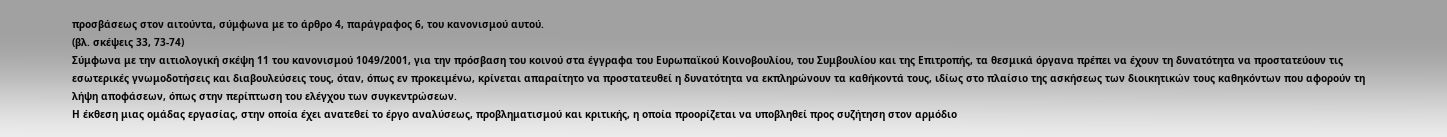προσβάσεως στον αιτούντα, σύμφωνα με το άρθρο 4, παράγραφος 6, του κανονισμού αυτού.
(βλ. σκέψεις 33, 73-74)
Σύμφωνα με την αιτιολογική σκέψη 11 του κανονισμού 1049/2001, για την πρόσβαση του κοινού στα έγγραφα του Ευρωπαϊκού Κοινοβουλίου, του Συμβουλίου και της Επιτροπής, τα θεσμικά όργανα πρέπει να έχουν τη δυνατότητα να προστατεύουν τις εσωτερικές γνωμοδοτήσεις και διαβουλεύσεις τους, όταν, όπως εν προκειμένω, κρίνεται απαραίτητο να προστατευθεί η δυνατότητα να εκπληρώνουν τα καθήκοντά τους, ιδίως στο πλαίσιο της ασκήσεως των διοικητικών τους καθηκόντων που αφορούν τη λήψη αποφάσεων, όπως στην περίπτωση του ελέγχου των συγκεντρώσεων.
Η έκθεση μιας ομάδας εργασίας, στην οποία έχει ανατεθεί το έργο αναλύσεως, προβληματισμού και κριτικής, η οποία προορίζεται να υποβληθεί προς συζήτηση στον αρμόδιο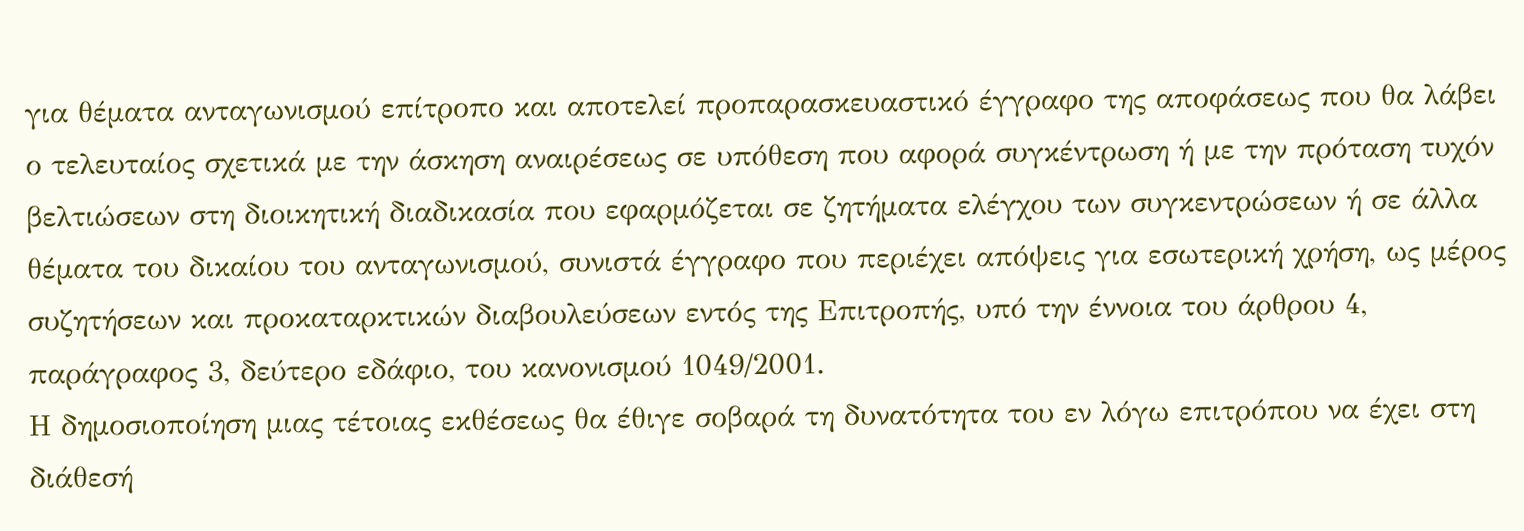για θέματα ανταγωνισμού επίτροπο και αποτελεί προπαρασκευαστικό έγγραφο της αποφάσεως που θα λάβει ο τελευταίος σχετικά με την άσκηση αναιρέσεως σε υπόθεση που αφορά συγκέντρωση ή με την πρόταση τυχόν βελτιώσεων στη διοικητική διαδικασία που εφαρμόζεται σε ζητήματα ελέγχου των συγκεντρώσεων ή σε άλλα θέματα του δικαίου του ανταγωνισμού, συνιστά έγγραφο που περιέχει απόψεις για εσωτερική χρήση, ως μέρος συζητήσεων και προκαταρκτικών διαβουλεύσεων εντός της Επιτροπής, υπό την έννοια του άρθρου 4, παράγραφος 3, δεύτερο εδάφιο, του κανονισμού 1049/2001.
Η δημοσιοποίηση μιας τέτοιας εκθέσεως θα έθιγε σοβαρά τη δυνατότητα του εν λόγω επιτρόπου να έχει στη διάθεσή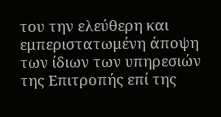του την ελεύθερη και εμπεριστατωμένη άποψη των ίδιων των υπηρεσιών της Επιτροπής επί της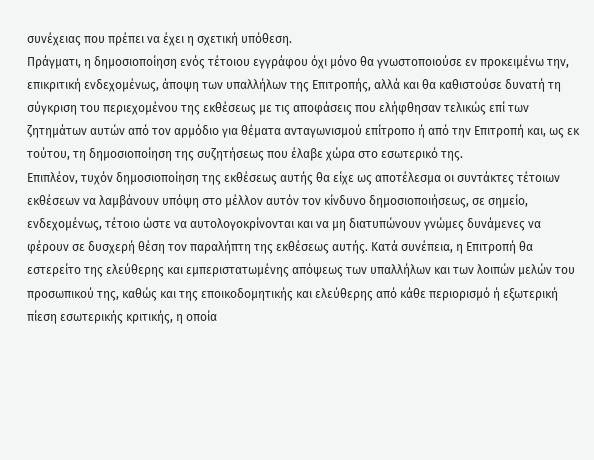συνέχειας που πρέπει να έχει η σχετική υπόθεση.
Πράγματι, η δημοσιοποίηση ενός τέτοιου εγγράφου όχι μόνο θα γνωστοποιούσε εν προκειμένω την, επικριτική ενδεχομένως, άποψη των υπαλλήλων της Επιτροπής, αλλά και θα καθιστούσε δυνατή τη σύγκριση του περιεχομένου της εκθέσεως με τις αποφάσεις που ελήφθησαν τελικώς επί των ζητημάτων αυτών από τον αρμόδιο για θέματα ανταγωνισμού επίτροπο ή από την Επιτροπή και, ως εκ τούτου, τη δημοσιοποίηση της συζητήσεως που έλαβε χώρα στο εσωτερικό της.
Επιπλέον, τυχόν δημοσιοποίηση της εκθέσεως αυτής θα είχε ως αποτέλεσμα οι συντάκτες τέτοιων εκθέσεων να λαμβάνουν υπόψη στο μέλλον αυτόν τον κίνδυνο δημοσιοποιήσεως, σε σημείο, ενδεχομένως, τέτοιο ώστε να αυτολογοκρίνονται και να μη διατυπώνουν γνώμες δυνάμενες να φέρουν σε δυσχερή θέση τον παραλήπτη της εκθέσεως αυτής. Κατά συνέπεια, η Επιτροπή θα εστερείτο της ελεύθερης και εμπεριστατωμένης απόψεως των υπαλλήλων και των λοιπών μελών του προσωπικού της, καθώς και της εποικοδομητικής και ελεύθερης από κάθε περιορισμό ή εξωτερική πίεση εσωτερικής κριτικής, η οποία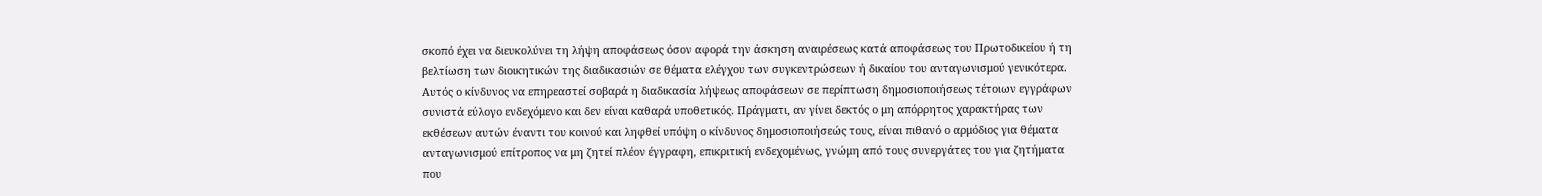σκοπό έχει να διευκολύνει τη λήψη αποφάσεως όσον αφορά την άσκηση αναιρέσεως κατά αποφάσεως του Πρωτοδικείου ή τη βελτίωση των διοικητικών της διαδικασιών σε θέματα ελέγχου των συγκεντρώσεων ή δικαίου του ανταγωνισμού γενικότερα.
Αυτός ο κίνδυνος να επηρεαστεί σοβαρά η διαδικασία λήψεως αποφάσεων σε περίπτωση δημοσιοποιήσεως τέτοιων εγγράφων συνιστά εύλογο ενδεχόμενο και δεν είναι καθαρά υποθετικός. Πράγματι, αν γίνει δεκτός ο μη απόρρητος χαρακτήρας των εκθέσεων αυτών έναντι του κοινού και ληφθεί υπόψη ο κίνδυνος δημοσιοποιήσεώς τους, είναι πιθανό ο αρμόδιος για θέματα ανταγωνισμού επίτροπος να μη ζητεί πλέον έγγραφη, επικριτική ενδεχομένως, γνώμη από τους συνεργάτες του για ζητήματα που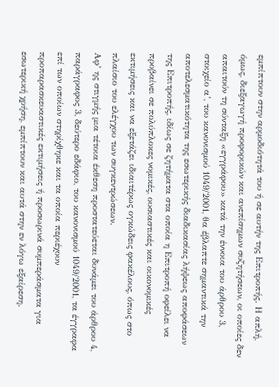εμπίπτουν στην αρμοδιότητά του ή σε αυτήν της Επιτροπής. Η απλή, όμως, διεξαγωγή προφορικών και ανεπίσημων συζητήσεων, οι οποίες δεν απαιτούν τη σύνταξη «εγγράφου» κατά την έννοια του άρθρου 3, στοιχείο α’, του κανονισμού 1049/2001, θα έβλαπτε σημαντικά την αποτελεσματικότητα της εσωτερικής διαδικασίας λήψεως αποφάσεων της Επιτροπής, ιδίως σε ζητήματα στα οποία η Επιτροπή οφείλει να προβαίνει σε πολύπλοκες νομικές, ουσιαστικές και οικονομικές εκτιμήσεις και να εξετάζει ιδιαιτέρως ογκώδεις φακέλους, όπως στο πλαίσιο του ελέγχου των συγκεντρώσεων.
Αφ’ ης στιγμής μια τέτοια έκθεση προστατεύεται δυνάμει του άρθρου 4, παράγραφος 3, δεύτερο εδάφιο, του κανονισμού 1049/2001, τα έγγραφα επί των οποίων στηρίχθηκε και τα οποία περιέχουν προπαρασκευαστικές εκτιμήσεις ή προσωρινά συμπεράσματα για εσωτερική χρήση, εμπίπτουν και αυτά στην εν λόγω εξαίρεση.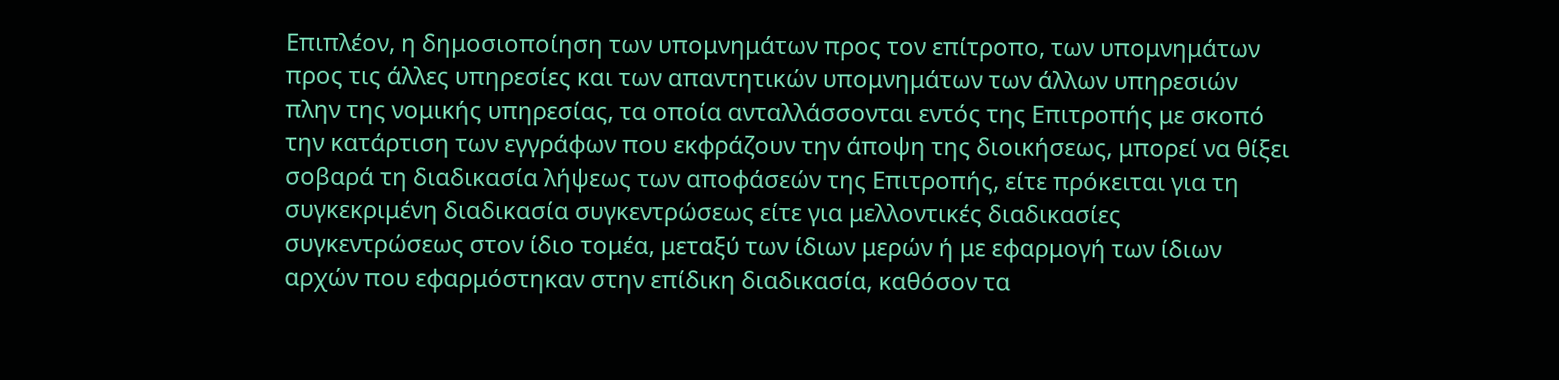Επιπλέον, η δημοσιοποίηση των υπομνημάτων προς τον επίτροπο, των υπομνημάτων προς τις άλλες υπηρεσίες και των απαντητικών υπομνημάτων των άλλων υπηρεσιών πλην της νομικής υπηρεσίας, τα οποία ανταλλάσσονται εντός της Επιτροπής με σκοπό την κατάρτιση των εγγράφων που εκφράζουν την άποψη της διοικήσεως, μπορεί να θίξει σοβαρά τη διαδικασία λήψεως των αποφάσεών της Επιτροπής, είτε πρόκειται για τη συγκεκριμένη διαδικασία συγκεντρώσεως είτε για μελλοντικές διαδικασίες συγκεντρώσεως στον ίδιο τομέα, μεταξύ των ίδιων μερών ή με εφαρμογή των ίδιων αρχών που εφαρμόστηκαν στην επίδικη διαδικασία, καθόσον τα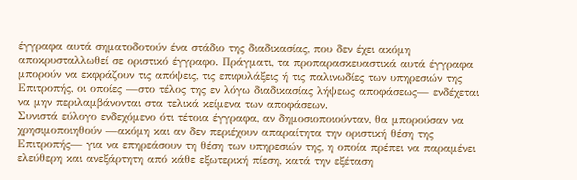έγγραφα αυτά σηματοδοτούν ένα στάδιο της διαδικασίας, που δεν έχει ακόμη αποκρυσταλλωθεί σε οριστικό έγγραφο. Πράγματι, τα προπαρασκευαστικά αυτά έγγραφα μπορούν να εκφράζουν τις απόψεις, τις επιφυλάξεις ή τις παλινωδίες των υπηρεσιών της Επιτροπής, οι οποίες —στο τέλος της εν λόγω διαδικασίας λήψεως αποφάσεως— ενδέχεται να μην περιλαμβάνονται στα τελικά κείμενα των αποφάσεων.
Συνιστά εύλογο ενδεχόμενο ότι τέτοια έγγραφα, αν δημοσιοποιούνταν, θα μπορούσαν να χρησιμοποιηθούν —ακόμη και αν δεν περιέχουν απαραίτητα την οριστική θέση της Επιτροπής— για να επηρεάσουν τη θέση των υπηρεσιών της, η οποία πρέπει να παραμένει ελεύθερη και ανεξάρτητη από κάθε εξωτερική πίεση, κατά την εξέταση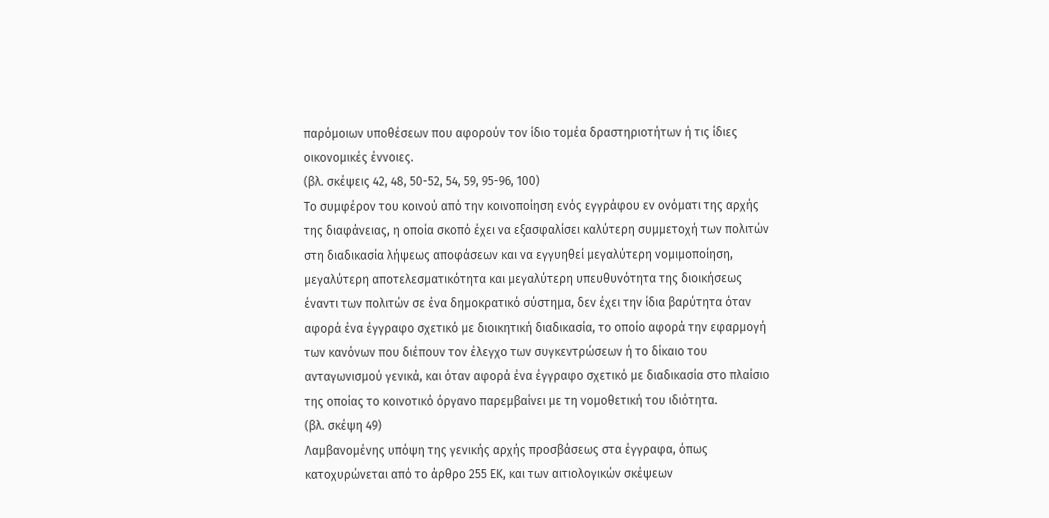παρόμοιων υποθέσεων που αφορούν τον ίδιο τομέα δραστηριοτήτων ή τις ίδιες οικονομικές έννοιες.
(βλ. σκέψεις 42, 48, 50-52, 54, 59, 95-96, 100)
Το συμφέρον του κοινού από την κοινοποίηση ενός εγγράφου εν ονόματι της αρχής της διαφάνειας, η οποία σκοπό έχει να εξασφαλίσει καλύτερη συμμετοχή των πολιτών στη διαδικασία λήψεως αποφάσεων και να εγγυηθεί μεγαλύτερη νομιμοποίηση, μεγαλύτερη αποτελεσματικότητα και μεγαλύτερη υπευθυνότητα της διοικήσεως έναντι των πολιτών σε ένα δημοκρατικό σύστημα, δεν έχει την ίδια βαρύτητα όταν αφορά ένα έγγραφο σχετικό με διοικητική διαδικασία, το οποίο αφορά την εφαρμογή των κανόνων που διέπουν τον έλεγχο των συγκεντρώσεων ή το δίκαιο του ανταγωνισμού γενικά, και όταν αφορά ένα έγγραφο σχετικό με διαδικασία στο πλαίσιο της οποίας το κοινοτικό όργανο παρεμβαίνει με τη νομοθετική του ιδιότητα.
(βλ. σκέψη 49)
Λαμβανομένης υπόψη της γενικής αρχής προσβάσεως στα έγγραφα, όπως κατοχυρώνεται από το άρθρο 255 ΕΚ, και των αιτιολογικών σκέψεων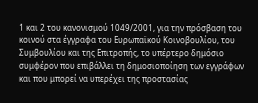1 και 2 του κανονισμού 1049/2001, για την πρόσβαση του κοινού στα έγγραφα του Ευρωπαϊκού Κοινοβουλίου, του Συμβουλίου και της Επιτροπής, το υπέρτερο δημόσιο συμφέρον που επιβάλλει τη δημοσιοποίηση των εγγράφων και που μπορεί να υπερέχει της προστασίας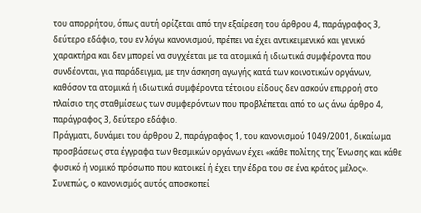του απορρήτου, όπως αυτή ορίζεται από την εξαίρεση του άρθρου 4, παράγραφος 3, δεύτερο εδάφιο, του εν λόγω κανονισμού, πρέπει να έχει αντικειμενικό και γενικό χαρακτήρα και δεν μπορεί να συγχέεται με τα ατομικά ή ιδιωτικά συμφέροντα που συνδέονται, για παράδειγμα, με την άσκηση αγωγής κατά των κοινοτικών οργάνων, καθόσον τα ατομικά ή ιδιωτικά συμφέροντα τέτοιου είδους δεν ασκούν επιρροή στο πλαίσιο της σταθμίσεως των συμφερόντων που προβλέπεται από το ως άνω άρθρο 4, παράγραφος 3, δεύτερο εδάφιο.
Πράγματι, δυνάμει του άρθρου 2, παράγραφος 1, του κανονισμού 1049/2001, δικαίωμα προσβάσεως στα έγγραφα των θεσμικών οργάνων έχει «κάθε πολίτης της Ένωσης και κάθε φυσικό ή νομικό πρόσωπο που κατοικεί ή έχει την έδρα του σε ένα κράτος μέλος». Συνεπώς, ο κανονισμός αυτός αποσκοπεί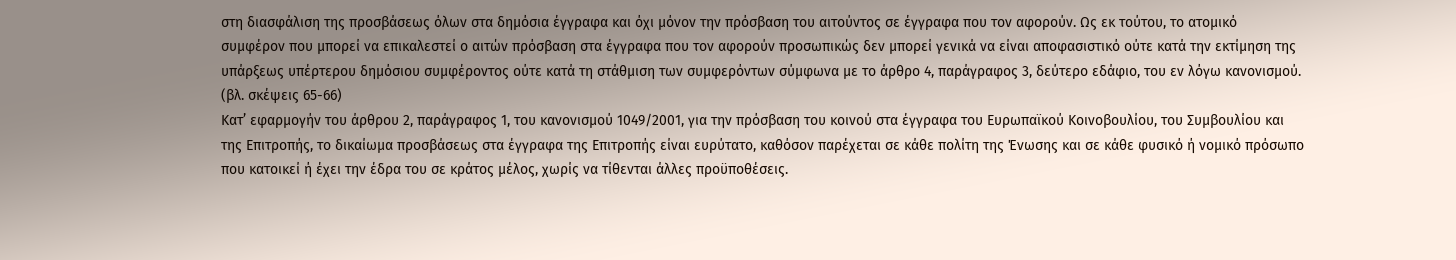στη διασφάλιση της προσβάσεως όλων στα δημόσια έγγραφα και όχι μόνον την πρόσβαση του αιτούντος σε έγγραφα που τον αφορούν. Ως εκ τούτου, το ατομικό συμφέρον που μπορεί να επικαλεστεί ο αιτών πρόσβαση στα έγγραφα που τον αφορούν προσωπικώς δεν μπορεί γενικά να είναι αποφασιστικό ούτε κατά την εκτίμηση της υπάρξεως υπέρτερου δημόσιου συμφέροντος ούτε κατά τη στάθμιση των συμφερόντων σύμφωνα με το άρθρο 4, παράγραφος 3, δεύτερο εδάφιο, του εν λόγω κανονισμού.
(βλ. σκέψεις 65-66)
Κατ’ εφαρμογήν του άρθρου 2, παράγραφος 1, του κανονισμού 1049/2001, για την πρόσβαση του κοινού στα έγγραφα του Ευρωπαϊκού Κοινοβουλίου, του Συμβουλίου και της Επιτροπής, το δικαίωμα προσβάσεως στα έγγραφα της Επιτροπής είναι ευρύτατο, καθόσον παρέχεται σε κάθε πολίτη της Ένωσης και σε κάθε φυσικό ή νομικό πρόσωπο που κατοικεί ή έχει την έδρα του σε κράτος μέλος, χωρίς να τίθενται άλλες προϋποθέσεις.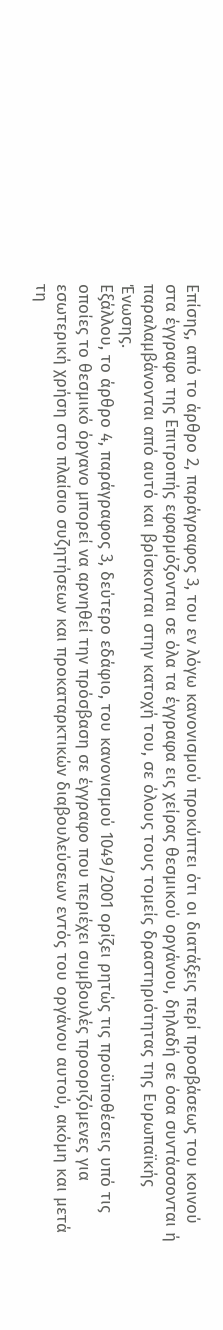Επίσης, από το άρθρο 2, παράγραφος 3, του εν λόγω κανονισμού προκύπτει ότι οι διατάξεις περί προσβάσεως του κοινού στα έγγραφα της Επιτροπής εφαρμόζονται σε όλα τα έγγραφα εις χείρας θεσμικού οργάνου, δηλαδή σε όσα συντάσσονται ή παραλαμβάνονται από αυτό και βρίσκονται στην κατοχή του, σε όλους τους τομείς δραστηριότητας της Ευρωπαϊκής Ένωσης.
Εξάλλου, το άρθρο 4, παράγραφος 3, δεύτερο εδάφιο, του κανονισμού 1049/2001 ορίζει ρητώς τις προϋποθέσεις υπό τις οποίες το θεσμικό όργανο μπορεί να αρνηθεί την πρόσβαση σε έγγραφο που περιέχει συμβουλές προοριζόμενες για εσωτερική χρήση στο πλαίσιο συζητήσεων και προκαταρκτικών διαβουλεύσεων εντός του οργάνου αυτού, ακόμη και μετά τη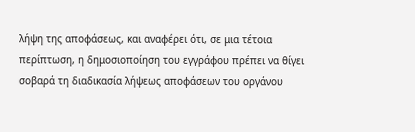λήψη της αποφάσεως, και αναφέρει ότι, σε μια τέτοια περίπτωση, η δημοσιοποίηση του εγγράφου πρέπει να θίγει σοβαρά τη διαδικασία λήψεως αποφάσεων του οργάνου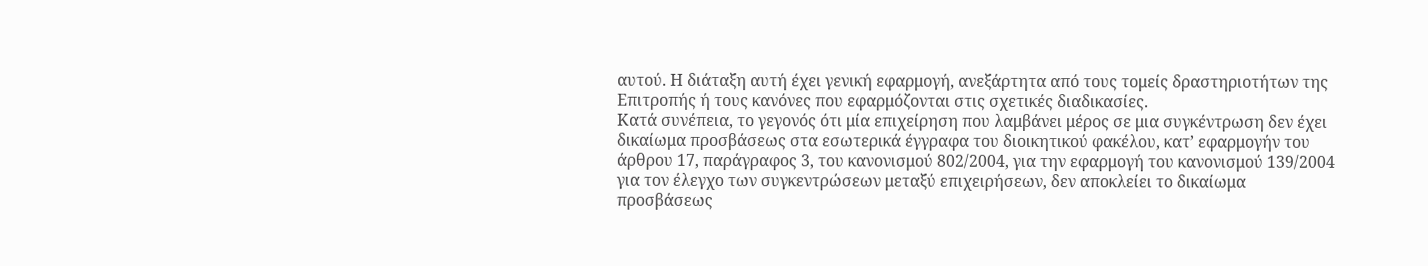αυτού. Η διάταξη αυτή έχει γενική εφαρμογή, ανεξάρτητα από τους τομείς δραστηριοτήτων της Επιτροπής ή τους κανόνες που εφαρμόζονται στις σχετικές διαδικασίες.
Κατά συνέπεια, το γεγονός ότι μία επιχείρηση που λαμβάνει μέρος σε μια συγκέντρωση δεν έχει δικαίωμα προσβάσεως στα εσωτερικά έγγραφα του διοικητικού φακέλου, κατ’ εφαρμογήν του άρθρου 17, παράγραφος 3, του κανονισμού 802/2004, για την εφαρμογή του κανονισμού 139/2004 για τον έλεγχο των συγκεντρώσεων μεταξύ επιχειρήσεων, δεν αποκλείει το δικαίωμα προσβάσεως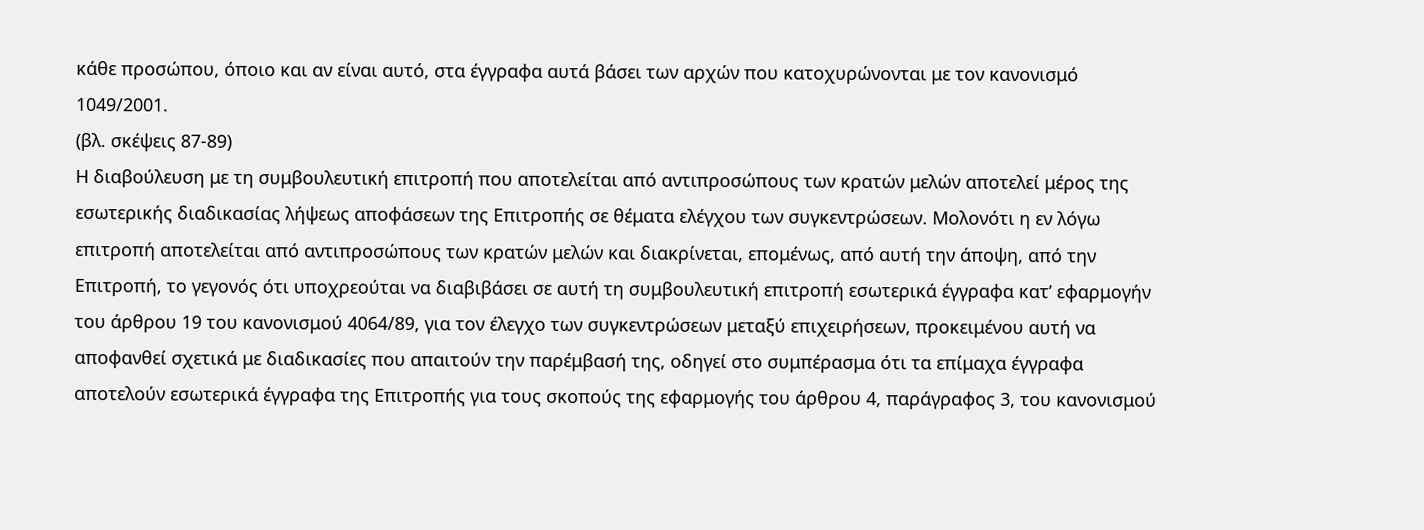κάθε προσώπου, όποιο και αν είναι αυτό, στα έγγραφα αυτά βάσει των αρχών που κατοχυρώνονται με τον κανονισμό 1049/2001.
(βλ. σκέψεις 87-89)
Η διαβούλευση με τη συμβουλευτική επιτροπή που αποτελείται από αντιπροσώπους των κρατών μελών αποτελεί μέρος της εσωτερικής διαδικασίας λήψεως αποφάσεων της Επιτροπής σε θέματα ελέγχου των συγκεντρώσεων. Μολονότι η εν λόγω επιτροπή αποτελείται από αντιπροσώπους των κρατών μελών και διακρίνεται, επομένως, από αυτή την άποψη, από την Επιτροπή, το γεγονός ότι υποχρεούται να διαβιβάσει σε αυτή τη συμβουλευτική επιτροπή εσωτερικά έγγραφα κατ’ εφαρμογήν του άρθρου 19 του κανονισμού 4064/89, για τον έλεγχο των συγκεντρώσεων μεταξύ επιχειρήσεων, προκειμένου αυτή να αποφανθεί σχετικά με διαδικασίες που απαιτούν την παρέμβασή της, οδηγεί στο συμπέρασμα ότι τα επίμαχα έγγραφα αποτελούν εσωτερικά έγγραφα της Επιτροπής για τους σκοπούς της εφαρμογής του άρθρου 4, παράγραφος 3, του κανονισμού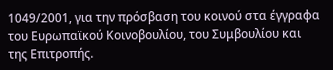1049/2001, για την πρόσβαση του κοινού στα έγγραφα του Ευρωπαϊκού Κοινοβουλίου, του Συμβουλίου και της Επιτροπής.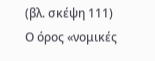(βλ. σκέψη 111)
Ο όρος «νομικές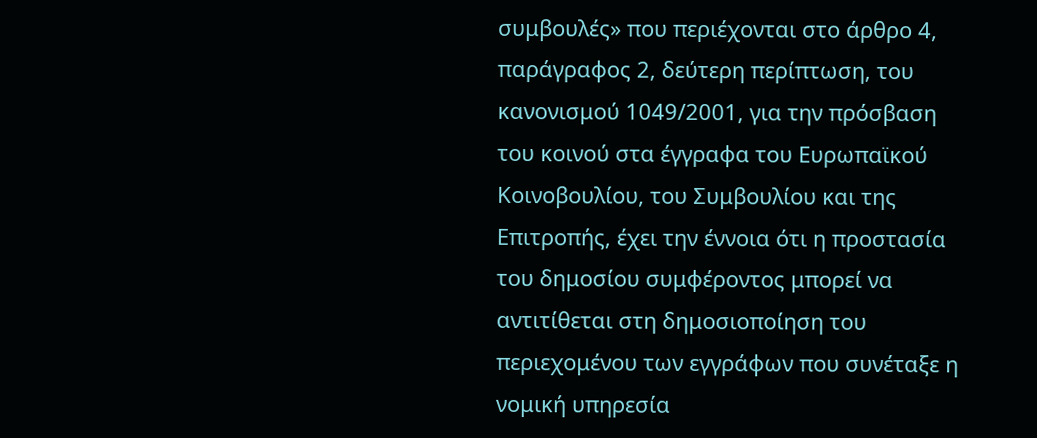συμβουλές» που περιέχονται στο άρθρο 4, παράγραφος 2, δεύτερη περίπτωση, του κανονισμού 1049/2001, για την πρόσβαση του κοινού στα έγγραφα του Ευρωπαϊκού Κοινοβουλίου, του Συμβουλίου και της Επιτροπής, έχει την έννοια ότι η προστασία του δημοσίου συμφέροντος μπορεί να αντιτίθεται στη δημοσιοποίηση του περιεχομένου των εγγράφων που συνέταξε η νομική υπηρεσία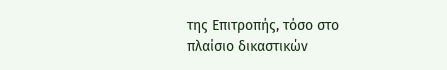της Επιτροπής, τόσο στο πλαίσιο δικαστικών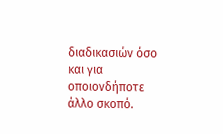διαδικασιών όσο και για οποιονδήποτε άλλο σκοπό.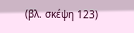(βλ. σκέψη 123)